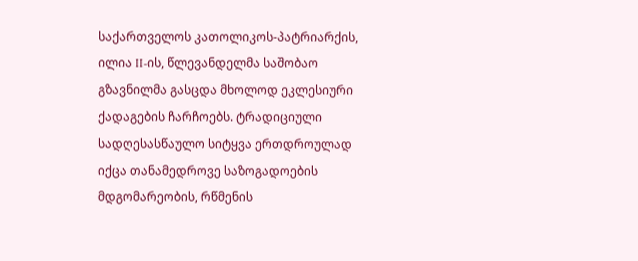საქართველოს კათოლიკოს-პატრიარქის, ილია II-ის, წლევანდელმა საშობაო გზავნილმა გასცდა მხოლოდ ეკლესიური ქადაგების ჩარჩოებს. ტრადიციული სადღესასწაულო სიტყვა ერთდროულად იქცა თანამედროვე საზოგადოების მდგომარეობის, რწმენის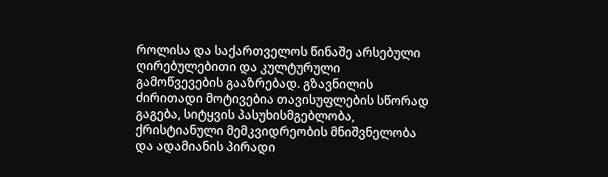როლისა და საქართველოს წინაშე არსებული ღირებულებითი და კულტურული გამოწვევების გააზრებად. გზავნილის ძირითადი მოტივებია თავისუფლების სწორად გაგება, სიტყვის პასუხისმგებლობა, ქრისტიანული მემკვიდრეობის მნიშვნელობა და ადამიანის პირადი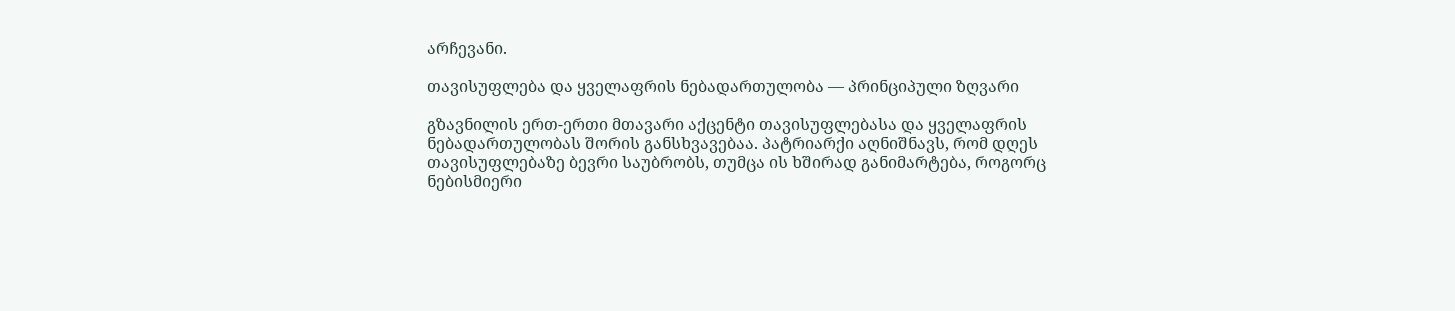არჩევანი.

თავისუფლება და ყველაფრის ნებადართულობა — პრინციპული ზღვარი

გზავნილის ერთ-ერთი მთავარი აქცენტი თავისუფლებასა და ყველაფრის ნებადართულობას შორის განსხვავებაა. პატრიარქი აღნიშნავს, რომ დღეს თავისუფლებაზე ბევრი საუბრობს, თუმცა ის ხშირად განიმარტება, როგორც ნებისმიერი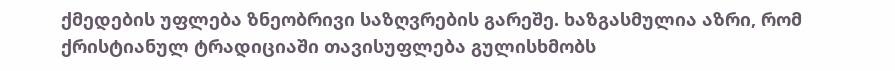ქმედების უფლება ზნეობრივი საზღვრების გარეშე. ხაზგასმულია აზრი, რომ ქრისტიანულ ტრადიციაში თავისუფლება გულისხმობს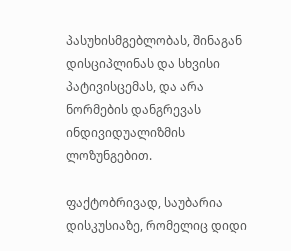პასუხისმგებლობას, შინაგან დისციპლინას და სხვისი პატივისცემას, და არა ნორმების დანგრევას ინდივიდუალიზმის ლოზუნგებით.

ფაქტობრივად, საუბარია დისკუსიაზე, რომელიც დიდი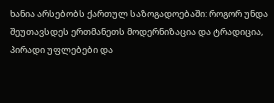ხანია არსებობს ქართულ საზოგადოებაში: როგორ უნდა შეუთავსდეს ერთმანეთს მოდერნიზაცია და ტრადიცია, პირადი უფლებები და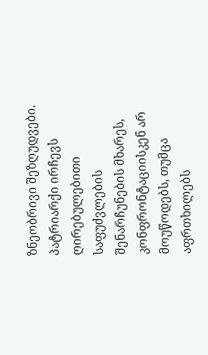ზნეობრივი შეზღუდვები. პატრიარქი ირჩევს ღირებულებითი საფუძვლების შენარჩუნების მხარეს, კონფრონტაციისკენ არ მოუწოდებს, თუმცა აფრთხილებს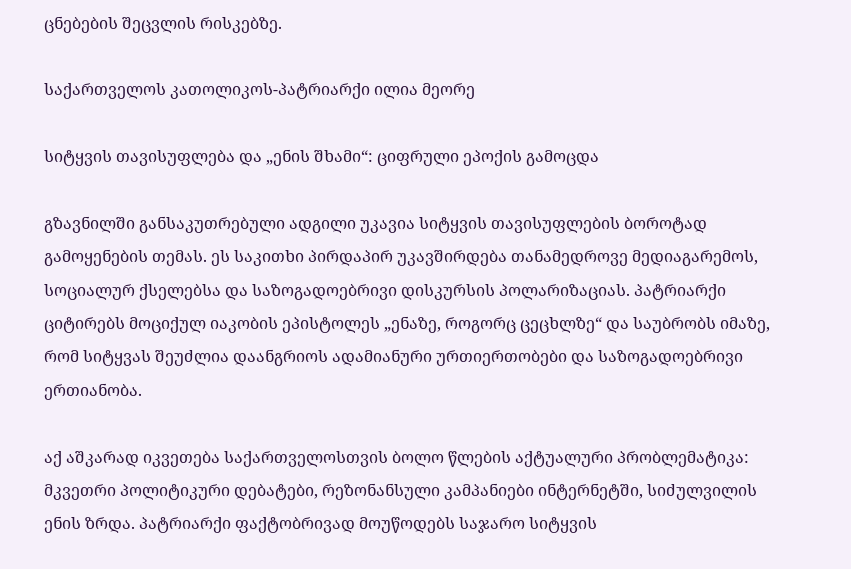ცნებების შეცვლის რისკებზე.

საქართველოს კათოლიკოს-პატრიარქი ილია მეორე

სიტყვის თავისუფლება და „ენის შხამი“: ციფრული ეპოქის გამოცდა

გზავნილში განსაკუთრებული ადგილი უკავია სიტყვის თავისუფლების ბოროტად გამოყენების თემას. ეს საკითხი პირდაპირ უკავშირდება თანამედროვე მედიაგარემოს, სოციალურ ქსელებსა და საზოგადოებრივი დისკურსის პოლარიზაციას. პატრიარქი ციტირებს მოციქულ იაკობის ეპისტოლეს „ენაზე, როგორც ცეცხლზე“ და საუბრობს იმაზე, რომ სიტყვას შეუძლია დაანგრიოს ადამიანური ურთიერთობები და საზოგადოებრივი ერთიანობა.

აქ აშკარად იკვეთება საქართველოსთვის ბოლო წლების აქტუალური პრობლემატიკა: მკვეთრი პოლიტიკური დებატები, რეზონანსული კამპანიები ინტერნეტში, სიძულვილის ენის ზრდა. პატრიარქი ფაქტობრივად მოუწოდებს საჯარო სიტყვის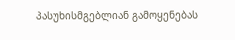პასუხისმგებლიან გამოყენებას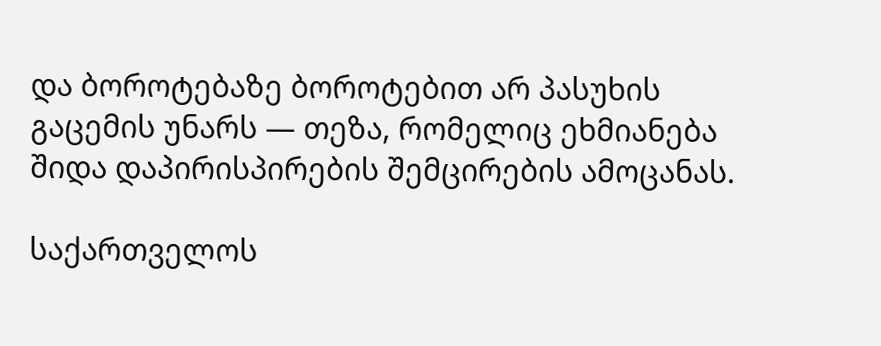და ბოროტებაზე ბოროტებით არ პასუხის გაცემის უნარს — თეზა, რომელიც ეხმიანება შიდა დაპირისპირების შემცირების ამოცანას.

საქართველოს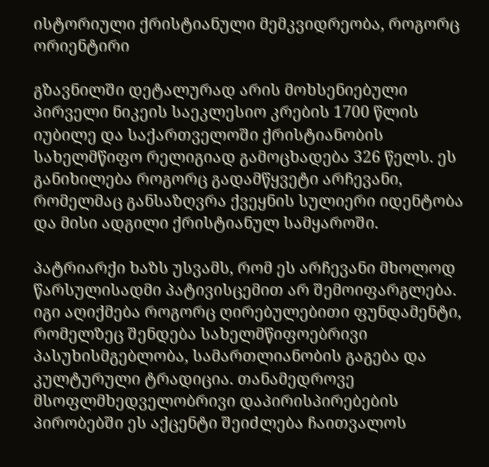ისტორიული ქრისტიანული მემკვიდრეობა, როგორც ორიენტირი

გზავნილში დეტალურად არის მოხსენიებული პირველი ნიკეის საეკლესიო კრების 1700 წლის იუბილე და საქართველოში ქრისტიანობის სახელმწიფო რელიგიად გამოცხადება 326 წელს. ეს განიხილება როგორც გადამწყვეტი არჩევანი, რომელმაც განსაზღვრა ქვეყნის სულიერი იდენტობა და მისი ადგილი ქრისტიანულ სამყაროში.

პატრიარქი ხაზს უსვამს, რომ ეს არჩევანი მხოლოდ წარსულისადმი პატივისცემით არ შემოიფარგლება. იგი აღიქმება როგორც ღირებულებითი ფუნდამენტი, რომელზეც შენდება სახელმწიფოებრივი პასუხისმგებლობა, სამართლიანობის გაგება და კულტურული ტრადიცია. თანამედროვე მსოფლმხედველობრივი დაპირისპირებების პირობებში ეს აქცენტი შეიძლება ჩაითვალოს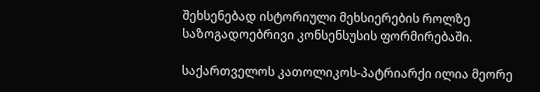შეხსენებად ისტორიული მეხსიერების როლზე საზოგადოებრივი კონსენსუსის ფორმირებაში.

საქართველოს კათოლიკოს-პატრიარქი ილია მეორე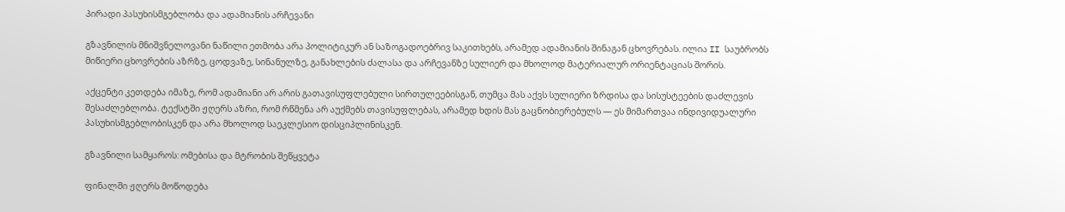პირადი პასუხისმგებლობა და ადამიანის არჩევანი

გზავნილის მნიშვნელოვანი ნაწილი ეთმობა არა პოლიტიკურ ან საზოგადოებრივ საკითხებს, არამედ ადამიანის შინაგან ცხოვრებას. ილია II საუბრობს მიწიერი ცხოვრების აზრზე, ცოდვაზე, სინანულზე, განახლების ძალასა და არჩევანზე სულიერ და მხოლოდ მატერიალურ ორიენტაციას შორის.

აქცენტი კეთდება იმაზე, რომ ადამიანი არ არის გათავისუფლებული სირთულეებისგან, თუმცა მას აქვს სულიერი ზრდისა და სისუსტეების დაძლევის შესაძლებლობა. ტექსტში ჟღერს აზრი, რომ რწმენა არ აუქმებს თავისუფლებას, არამედ ხდის მას გაცნობიერებულს — ეს მიმართვაა ინდივიდუალური პასუხისმგებლობისკენ და არა მხოლოდ საეკლესიო დისციპლინისკენ.

გზავნილი სამყაროს: ომებისა და მტრობის შეწყვეტა

ფინალში ჟღერს მოწოდება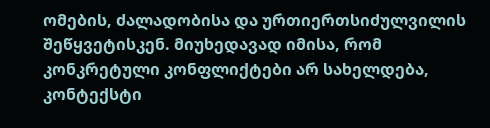ომების, ძალადობისა და ურთიერთსიძულვილის შეწყვეტისკენ. მიუხედავად იმისა, რომ კონკრეტული კონფლიქტები არ სახელდება, კონტექსტი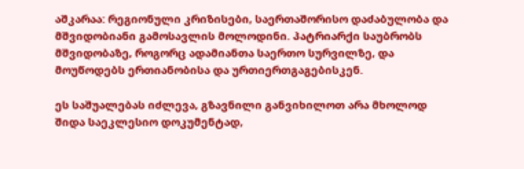აშკარაა: რეგიონული კრიზისები, საერთაშორისო დაძაბულობა და მშვიდობიანი გამოსავლის მოლოდინი. პატრიარქი საუბრობს მშვიდობაზე, როგორც ადამიანთა საერთო სურვილზე, და მოუწოდებს ერთიანობისა და ურთიერთგაგებისკენ.

ეს საშუალებას იძლევა, გზავნილი განვიხილოთ არა მხოლოდ შიდა საეკლესიო დოკუმენტად,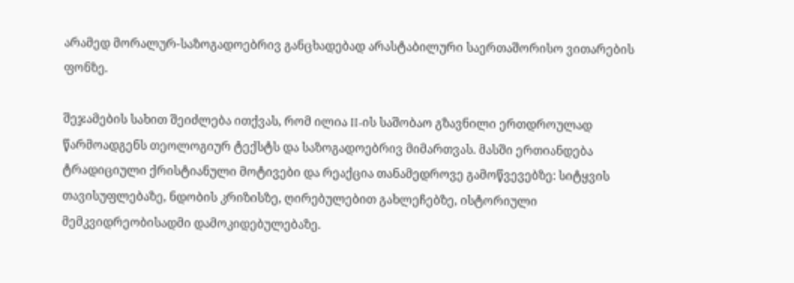არამედ მორალურ-საზოგადოებრივ განცხადებად არასტაბილური საერთაშორისო ვითარების ფონზე.

შეჯამების სახით შეიძლება ითქვას, რომ ილია II-ის საშობაო გზავნილი ერთდროულად წარმოადგენს თეოლოგიურ ტექსტს და საზოგადოებრივ მიმართვას. მასში ერთიანდება ტრადიციული ქრისტიანული მოტივები და რეაქცია თანამედროვე გამოწვევებზე: სიტყვის თავისუფლებაზე, ნდობის კრიზისზე, ღირებულებით გახლეჩებზე, ისტორიული მემკვიდრეობისადმი დამოკიდებულებაზე.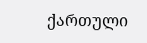ქართული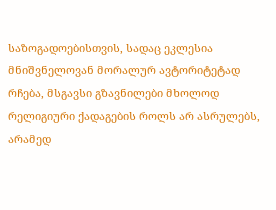საზოგადოებისთვის, სადაც ეკლესია მნიშვნელოვან მორალურ ავტორიტეტად რჩება, მსგავსი გზავნილები მხოლოდ რელიგიური ქადაგების როლს არ ასრულებს, არამედ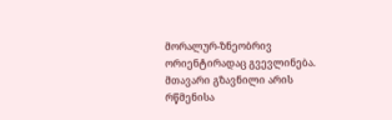მორალურ-ზნეობრივ ორიენტირადაც გვევლინება. მთავარი გზავნილი არის რწმენისა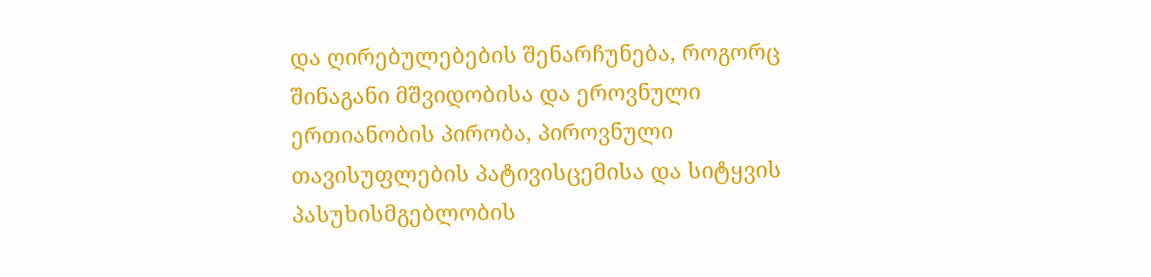და ღირებულებების შენარჩუნება, როგორც შინაგანი მშვიდობისა და ეროვნული ერთიანობის პირობა, პიროვნული თავისუფლების პატივისცემისა და სიტყვის პასუხისმგებლობის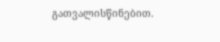გათვალისწინებით.